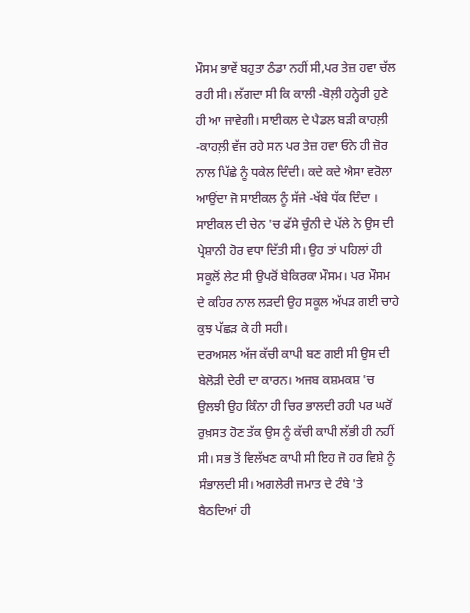ਮੌਸਮ ਭਾਵੇਂ ਬਹੁਤਾ ਠੰਡਾ ਨਹੀਂ ਸੀ,ਪਰ ਤੇਜ਼ ਹਵਾ ਚੱਲ ਰਹੀ ਸੀ। ਲੱਗਦਾ ਸੀ ਕਿ ਕਾਲੀ -ਬੋਲ਼ੀ ਹਨ੍ਹੇਰੀ ਹੁਣੇ ਹੀ ਆ ਜਾਵੇਗੀ। ਸਾਈਕਲ ਦੇ ਪੈਡਲ ਬੜੀ ਕਾਹਲ਼ੀ -ਕਾਹਲ਼ੀ ਵੱਜ ਰਹੇ ਸਨ ਪਰ ਤੇਜ਼ ਹਵਾ ਓਨੇ ਹੀ ਜ਼ੋਰ ਨਾਲ ਪਿੱਛੇ ਨੂੰ ਧਕੇਲ ਦਿੰਦੀ। ਕਦੇ ਕਦੇ ਐਸਾ ਵਰੋਲਾ ਆਉਂਦਾ ਜੋ ਸਾਈਕਲ ਨੂੰ ਸੱਜੇ -ਖੱਬੇ ਧੱਕ ਦਿੰਦਾ । ਸਾਈਕਲ ਦੀ ਚੇਨ 'ਚ ਫੱਸੇ ਚੁੰਨੀ ਦੇ ਪੱਲੇ ਨੇ ਉਸ ਦੀ ਪ੍ਰੇਸ਼ਾਨੀ ਹੋਰ ਵਧਾ ਦਿੱਤੀ ਸੀ। ਉਹ ਤਾਂ ਪਹਿਲਾਂ ਹੀ ਸਕੂਲੋਂ ਲੇਟ ਸੀ ਉਪਰੋਂ ਬੇਕਿਰਕਾ ਮੌਸਮ। ਪਰ ਮੌਸਮ ਦੇ ਕਹਿਰ ਨਾਲ ਲੜਦੀ ਉਹ ਸਕੂਲ ਅੱਪੜ ਗਈ ਚਾਹੇ ਕੁਝ ਪੱਛੜ ਕੇ ਹੀ ਸਹੀ।
ਦਰਅਸਲ ਅੱਜ ਕੱਚੀ ਕਾਪੀ ਬਣ ਗਈ ਸੀ ਉਸ ਦੀ ਬੇਲੋੜੀ ਦੇਰੀ ਦਾ ਕਾਰਨ। ਅਜਬ ਕਸ਼ਮਕਸ਼ 'ਚ ਉਲਝੀ ਉਹ ਕਿੰਨਾ ਹੀ ਚਿਰ ਭਾਲਦੀ ਰਹੀ ਪਰ ਘਰੋਂ ਰੁਖ਼ਸਤ ਹੋਣ ਤੱਕ ਉਸ ਨੂੰ ਕੱਚੀ ਕਾਪੀ ਲੱਭੀ ਹੀ ਨਹੀਂ ਸੀ। ਸਭ ਤੋਂ ਵਿਲੱਖਣ ਕਾਪੀ ਸੀ ਇਹ ਜੋ ਹਰ ਵਿਸ਼ੇ ਨੂੰ ਸੰਭਾਲਦੀ ਸੀ। ਅਗਲੇਰੀ ਜਮਾਤ ਦੇ ਟੰਬੇ 'ਤੇ ਬੈਠਦਿਆਂ ਹੀ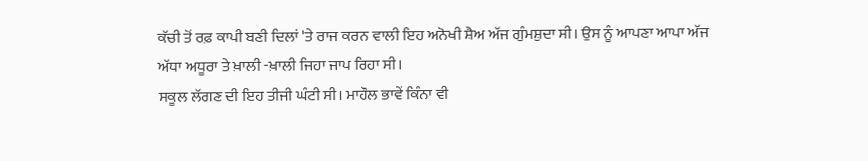ਕੱਚੀ ਤੋਂ ਰਫ਼ ਕਾਪੀ ਬਣੀ ਦਿਲਾਂ 'ਤੇ ਰਾਜ ਕਰਨ ਵਾਲੀ ਇਹ ਅਨੋਖੀ ਸ਼ੈਅ ਅੱਜ ਗੁੰਮਸ਼ੁਦਾ ਸੀ। ਉਸ ਨੂੰ ਆਪਣਾ ਆਪਾ ਅੱਜ ਅੱਧਾ ਅਧੂਰਾ ਤੇ ਖ਼ਾਲੀ -ਖ਼ਾਲੀ ਜਿਹਾ ਜਾਪ ਰਿਹਾ ਸੀ।
ਸਕੂਲ ਲੱਗਣ ਦੀ ਇਹ ਤੀਜੀ ਘੰਟੀ ਸੀ। ਮਾਹੌਲ ਭਾਵੇਂ ਕਿੰਨਾ ਵੀ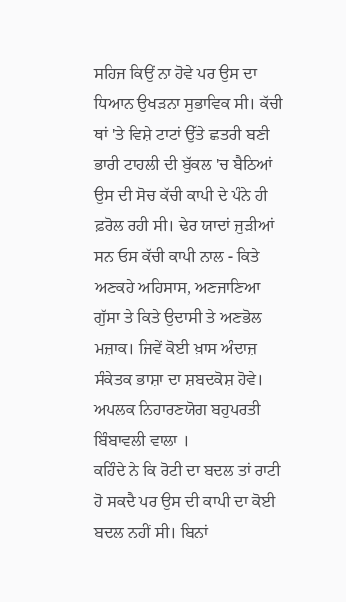ਸਹਿਜ ਕਿਉਂ ਨਾ ਹੋਵੇ ਪਰ ਉਸ ਦਾ ਧਿਆਨ ਉਖੜਨਾ ਸੁਭਾਵਿਕ ਸੀ। ਕੱਚੀ ਥਾਂ 'ਤੇ ਵਿਸ਼ੇ ਟਾਟਾਂ ਉੱਤੇ ਛਤਰੀ ਬਣੀ ਭਾਰੀ ਟਾਹਲੀ ਦੀ ਬੁੱਕਲ 'ਚ ਬੈਠਿਆਂ ਉਸ ਦੀ ਸੋਚ ਕੱਚੀ ਕਾਪੀ ਦੇ ਪੰਨੇ ਹੀ ਫ਼ਰੋਲ ਰਹੀ ਸੀ। ਢੇਰ ਯਾਦਾਂ ਜੁੜੀਆਂ ਸਨ ਓਸ ਕੱਚੀ ਕਾਪੀ ਨਾਲ - ਕਿਤੇ ਅਣਕਹੇ ਅਹਿਸਾਸ, ਅਣਜਾਣਿਆ ਗੁੱਸਾ ਤੇ ਕਿਤੇ ਉਦਾਸੀ ਤੇ ਅਣਭੋਲ ਮਜ਼ਾਕ। ਜਿਵੇਂ ਕੋਈ ਖ਼ਾਸ ਅੰਦਾਜ਼ ਸੰਕੇਤਕ ਭਾਸ਼ਾ ਦਾ ਸ਼ਬਦਕੋਸ਼ ਹੋਵੇ। ਅਪਲਕ ਨਿਹਾਰਣਯੋਗ ਬਹੁਪਰਤੀ ਬਿੰਬਾਵਲੀ ਵਾਲਾ ।
ਕਹਿੰਦੇ ਨੇ ਕਿ ਰੋਟੀ ਦਾ ਬਦਲ ਤਾਂ ਰਾਟੀ ਹੋ ਸਕਦੈ ਪਰ ਉਸ ਦੀ ਕਾਪੀ ਦਾ ਕੋਈ ਬਦਲ ਨਹੀਂ ਸੀ। ਬਿਨਾਂ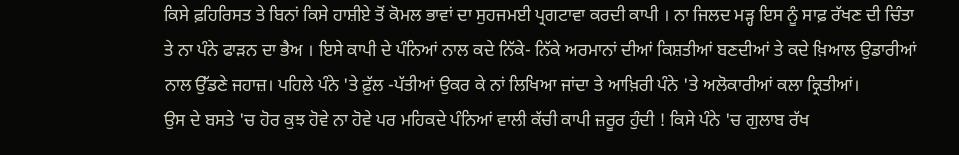ਕਿਸੇ ਫ਼ਹਿਰਿਸਤ ਤੇ ਬਿਨਾਂ ਕਿਸੇ ਹਾਸ਼ੀਏ ਤੋਂ ਕੋਮਲ ਭਾਵਾਂ ਦਾ ਸੁਹਜਮਈ ਪ੍ਰਗਟਾਵਾ ਕਰਦੀ ਕਾਪੀ । ਨਾ ਜਿਲਦ ਮੜ੍ਹ ਇਸ ਨੂੰ ਸਾਫ਼ ਰੱਖਣ ਦੀ ਚਿੰਤਾ ਤੇ ਨਾ ਪੰਨੇ ਫਾੜਨ ਦਾ ਭੈਅ । ਇਸੇ ਕਾਪੀ ਦੇ ਪੰਨਿਆਂ ਨਾਲ ਕਦੇ ਨਿੱਕੇ- ਨਿੱਕੇ ਅਰਮਾਨਾਂ ਦੀਆਂ ਕਿਸ਼ਤੀਆਂ ਬਣਦੀਆਂ ਤੇ ਕਦੇ ਖ਼ਿਆਲ ਉਡਾਰੀਆਂ ਨਾਲ ਉੱਡਣੇ ਜਹਾਜ਼। ਪਹਿਲੇ ਪੰਨੇ 'ਤੇ ਫ਼ੁੱਲ -ਪੱਤੀਆਂ ਉਕਰ ਕੇ ਨਾਂ ਲਿਖਿਆ ਜਾਂਦਾ ਤੇ ਆਖ਼ਿਰੀ ਪੰਨੇ 'ਤੇ ਅਲੋਕਾਰੀਆਂ ਕਲਾ ਕ੍ਰਿਤੀਆਂ।
ਉਸ ਦੇ ਬਸਤੇ 'ਚ ਹੋਰ ਕੁਝ ਹੋਵੇ ਨਾ ਹੋਵੇ ਪਰ ਮਹਿਕਦੇ ਪੰਨਿਆਂ ਵਾਲੀ ਕੱਚੀ ਕਾਪੀ ਜ਼ਰੂਰ ਹੁੰਦੀ ! ਕਿਸੇ ਪੰਨੇ 'ਚ ਗੁਲਾਬ ਰੱਖ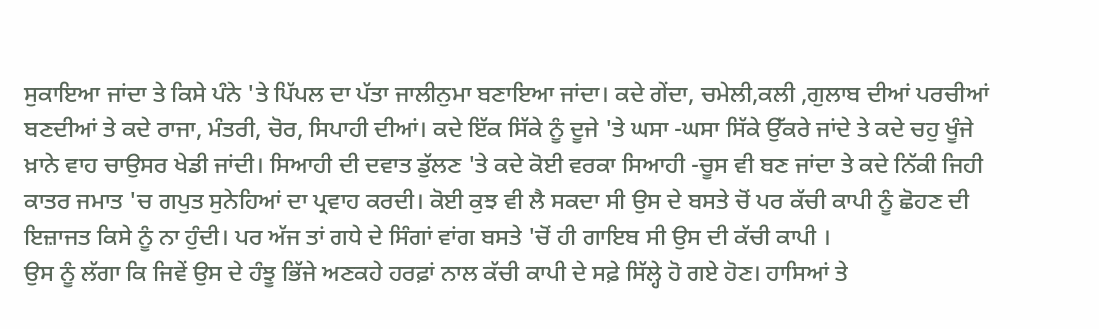ਸੁਕਾਇਆ ਜਾਂਦਾ ਤੇ ਕਿਸੇ ਪੰਨੇ 'ਤੇ ਪਿੱਪਲ ਦਾ ਪੱਤਾ ਜਾਲੀਨੁਮਾ ਬਣਾਇਆ ਜਾਂਦਾ। ਕਦੇ ਗੇਂਦਾ, ਚਮੇਲੀ,ਕਲੀ ,ਗੁਲਾਬ ਦੀਆਂ ਪਰਚੀਆਂ ਬਣਦੀਆਂ ਤੇ ਕਦੇ ਰਾਜਾ, ਮੰਤਰੀ, ਚੋਰ, ਸਿਪਾਹੀ ਦੀਆਂ। ਕਦੇ ਇੱਕ ਸਿੱਕੇ ਨੂੰ ਦੂਜੇ 'ਤੇ ਘਸਾ -ਘਸਾ ਸਿੱਕੇ ਉੱਕਰੇ ਜਾਂਦੇ ਤੇ ਕਦੇ ਚਹੁ ਖੂੰਜੇ ਖ਼ਾਨੇ ਵਾਹ ਚਾਉਸਰ ਖੇਡੀ ਜਾਂਦੀ। ਸਿਆਹੀ ਦੀ ਦਵਾਤ ਡੁੱਲਣ 'ਤੇ ਕਦੇ ਕੋਈ ਵਰਕਾ ਸਿਆਹੀ -ਚੂਸ ਵੀ ਬਣ ਜਾਂਦਾ ਤੇ ਕਦੇ ਨਿੱਕੀ ਜਿਹੀ ਕਾਤਰ ਜਮਾਤ 'ਚ ਗਪੁਤ ਸੁਨੇਹਿਆਂ ਦਾ ਪ੍ਰਵਾਹ ਕਰਦੀ। ਕੋਈ ਕੁਝ ਵੀ ਲੈ ਸਕਦਾ ਸੀ ਉਸ ਦੇ ਬਸਤੇ ਚੋਂ ਪਰ ਕੱਚੀ ਕਾਪੀ ਨੂੰ ਛੋਹਣ ਦੀ ਇਜ਼ਾਜਤ ਕਿਸੇ ਨੂੰ ਨਾ ਹੁੰਦੀ। ਪਰ ਅੱਜ ਤਾਂ ਗਧੇ ਦੇ ਸਿੰਗਾਂ ਵਾਂਗ ਬਸਤੇ 'ਚੋਂ ਹੀ ਗਾਇਬ ਸੀ ਉਸ ਦੀ ਕੱਚੀ ਕਾਪੀ ।
ਉਸ ਨੂੰ ਲੱਗਾ ਕਿ ਜਿਵੇਂ ਉਸ ਦੇ ਹੰਝੂ ਭਿੱਜੇ ਅਣਕਹੇ ਹਰਫ਼ਾਂ ਨਾਲ ਕੱਚੀ ਕਾਪੀ ਦੇ ਸਫ਼ੇ ਸਿੱਲ੍ਹੇ ਹੋ ਗਏ ਹੋਣ। ਹਾਸਿਆਂ ਤੇ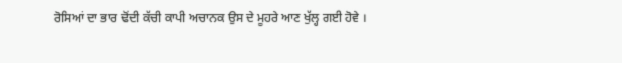ਰੋਸਿਆਂ ਦਾ ਭਾਰ ਢੋਂਦੀ ਕੱਚੀ ਕਾਪੀ ਅਚਾਨਕ ਉਸ ਦੇ ਮੂਹਰੇ ਆਣ ਖੁੱਲ੍ਹ ਗਈ ਹੋਵੇ ।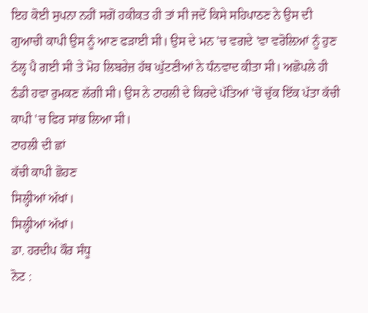ਇਹ ਕੋਈ ਸੁਪਨਾ ਨਹੀਂ ਸਗੋਂ ਹਕੀਕਤ ਹੀ ਤਾਂ ਸੀ ਜਦੋਂ ਕਿਸੇ ਸਹਿਪਾਠਣ ਨੇ ਉਸ ਦੀ ਗੁਆਚੀ ਕਾਪੀ ਉਸ ਨੂੰ ਆਣ ਫੜਾਈ ਸੀ। ਉਸ ਦੇ ਮਨ 'ਚ ਵਗਦੇ 'ਵਾ ਵਰੋਲ਼ਿਆਂ ਨੂੰ ਹੁਣ ਠੱਲ੍ਹ ਪੈ ਗਈ ਸੀ ਤੇ ਮੋਹ ਲਿਬਰੇਜ਼ ਹੱਥ ਘੁੱਟਣੀਆਂ ਨੇ ਧੰਨਵਾਦ ਕੀਤਾ ਸੀ। ਅਛੋਪਲੇ ਹੀ ਠੰਡੀ ਹਵਾ ਰੁਮਕਣ ਲੱਗੀ ਸੀ। ਉਸ ਨੇ ਟਾਹਲੀ ਦੇ ਕਿਰਦੇ ਪੱਤਿਆਂ 'ਚੋਂ ਚੁੱਕ ਇੱਕ ਪੱਤਾ ਕੱਚੀ ਕਾਪੀ 'ਚ ਫਿਰ ਸਾਂਭ ਲਿਆ ਸੀ।
ਟਾਹਲੀ ਦੀ ਛਾਂ
ਕੱਚੀ ਕਾਪੀ ਛੋਹਣ
ਸਿਲ੍ਹੀਆਂ ਅੱਖਾਂ।
ਸਿਲ੍ਹੀਆਂ ਅੱਖਾਂ।
ਡਾ. ਹਰਦੀਪ ਕੌਰ ਸੰਧੂ
ਨੋਟ :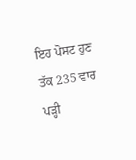ਇਹ ਪੋਸਟ ਹੁਣ ਤੱਕ 235 ਵਾਰ ਪੜ੍ਹੀ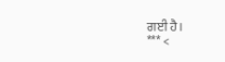ਗਈ ਹੈ।
*** <